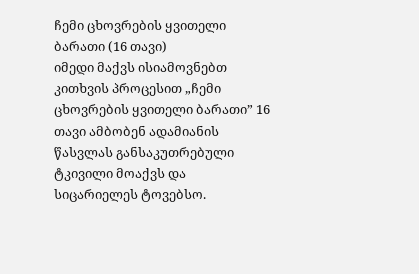ჩემი ცხოვრების ყვითელი ბარათი (16 თავი)
იმედი მაქვს ისიამოვნებთ კითხვის პროცესით „ჩემი ცხოვრების ყვითელი ბარათი” 16 თავი ამბობენ ადამიანის წასვლას განსაკუთრებული ტკივილი მოაქვს და სიცარიელეს ტოვებსო.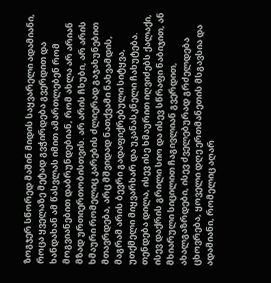ზოგჯერ სწორედ მაშინ მიდის საყვარელი ადამიანი, როცა ყველაზე მეტად გვჭირდება გვერდით და ხანდახან ამ წასვლას იმით ამართლებენ რომ მოგვიანებით დაბრუნდებიან, რომ ახლა არ არიან მზად ურთიერთობისთვის. არ არის ჩხუბი, არ არის ხმაური რომელიც კარების ძლიერად გაჯახუნებით მთავრდება, არც მშვიდად ნათქვამი ნახვამდის, მაგრამ არის ბევრი გადაფიქრებული სიტყვა, უთქმელი მიყვარხარ და უკანასკნელი ჩახუტება. თენდება დილა, ისევ ისე ხმაურით იღვიძებს ქალაქი, ისევ დაქრის გრილი სიო და ისევ სწრაფი ნაბიჯით, ან მხიარული სიცილით ჩაგივლიან გვერდით, ახალგაზრდები, ისევ ძველებურად გრძელდება ცხოვრება, ყოველი დღე ერთმანეთის მსგავსია და ადამიანი, რომელიც აღარ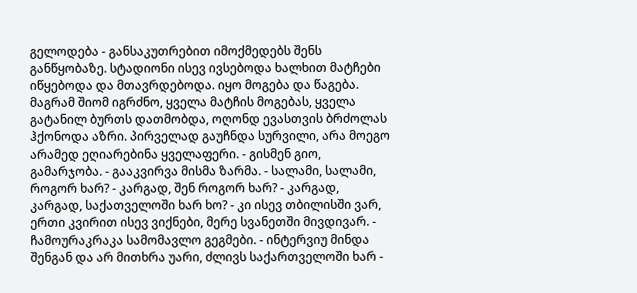გელოდება - განსაკუთრებით იმოქმედებს შენს განწყობაზე. სტადიონი ისევ ივსებოდა ხალხით მატჩები იწყებოდა და მთავრდებოდა. იყო მოგება და წაგება. მაგრამ შიომ იგრძნო, ყველა მატჩის მოგებას, ყველა გატანილ ბურთს დათმობდა, ოღონდ ევასთვის ბრძოლას ჰქონოდა აზრი. პირველად გაუჩნდა სურვილი, არა მოეგო არამედ ეღიარებინა ყველაფერი. - გისმენ გიო, გამარჯობა. - გააკვირვა მისმა ზარმა. - სალამი, სალამი, როგორ ხარ? - კარგად, შენ როგორ ხარ? - კარგად, კარგად, საქათველოში ხარ ხო? - კი ისევ თბილისში ვარ, ერთი კვირით ისევ ვიქნები, მერე სვანეთში მივდივარ. - ჩამოურაკრაკა სამომავლო გეგმები. - ინტერვიუ მინდა შენგან და არ მითხრა უარი, ძლივს საქართველოში ხარ -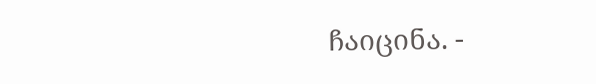ჩაიცინა. -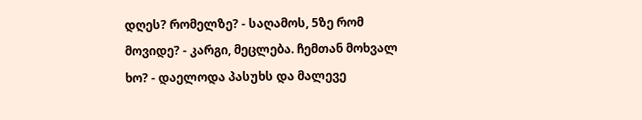დღეს? რომელზე? - საღამოს, 5ზე რომ მოვიდე? - კარგი, მეცლება. ჩემთან მოხვალ ხო? - დაელოდა პასუხს და მალევე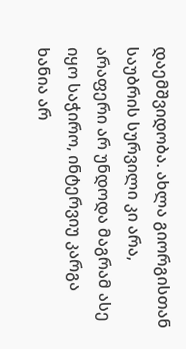დაემშვიდობა. ახლა გიორგისთან საუბრის სურვილი კი არა, არაფერი არ უნდოდა მაგრამ ასე იყო საჭირო, ინტერვიუ კარგა ხანია არ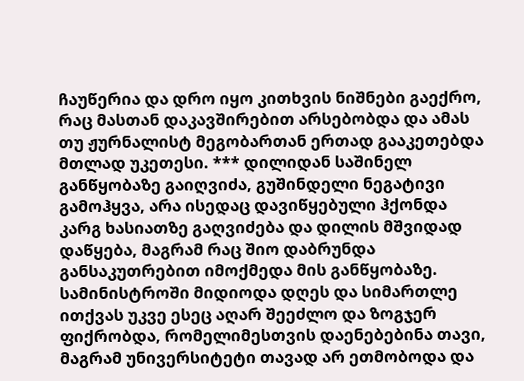ჩაუწერია და დრო იყო კითხვის ნიშნები გაექრო, რაც მასთან დაკავშირებით არსებობდა და ამას თუ ჟურნალისტ მეგობართან ერთად გააკეთებდა მთლად უკეთესი. *** დილიდან საშინელ განწყობაზე გაიღვიძა, გუშინდელი ნეგატივი გამოჰყვა, არა ისედაც დავიწყებული ჰქონდა კარგ ხასიათზე გაღვიძება და დილის მშვიდად დაწყება, მაგრამ რაც შიო დაბრუნდა განსაკუთრებით იმოქმედა მის განწყობაზე. სამინისტროში მიდიოდა დღეს და სიმართლე ითქვას უკვე ესეც აღარ შეეძლო და ზოგჯერ ფიქრობდა, რომელიმესთვის დაენებებინა თავი, მაგრამ უნივერსიტეტი თავად არ ეთმობოდა და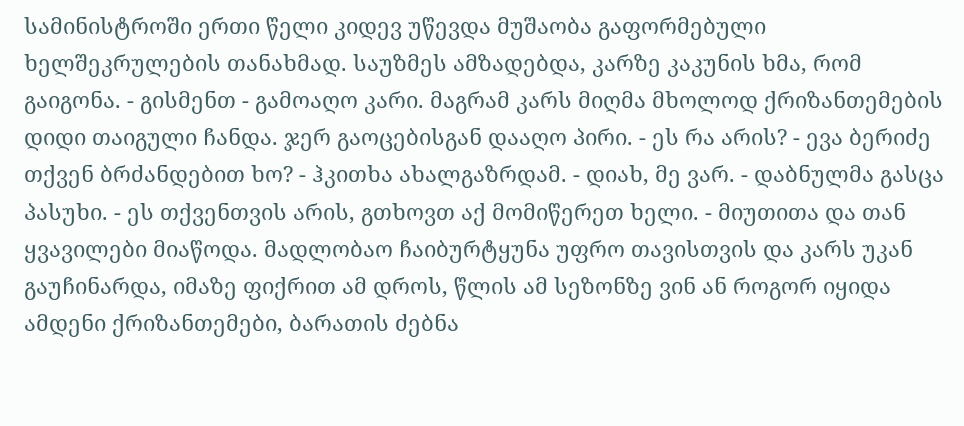სამინისტროში ერთი წელი კიდევ უწევდა მუშაობა გაფორმებული ხელშეკრულების თანახმად. საუზმეს ამზადებდა, კარზე კაკუნის ხმა, რომ გაიგონა. - გისმენთ - გამოაღო კარი. მაგრამ კარს მიღმა მხოლოდ ქრიზანთემების დიდი თაიგული ჩანდა. ჯერ გაოცებისგან დააღო პირი. - ეს რა არის? - ევა ბერიძე თქვენ ბრძანდებით ხო? - ჰკითხა ახალგაზრდამ. - დიახ, მე ვარ. - დაბნულმა გასცა პასუხი. - ეს თქვენთვის არის, გთხოვთ აქ მომიწერეთ ხელი. - მიუთითა და თან ყვავილები მიაწოდა. მადლობაო ჩაიბურტყუნა უფრო თავისთვის და კარს უკან გაუჩინარდა, იმაზე ფიქრით ამ დროს, წლის ამ სეზონზე ვინ ან როგორ იყიდა ამდენი ქრიზანთემები, ბარათის ძებნა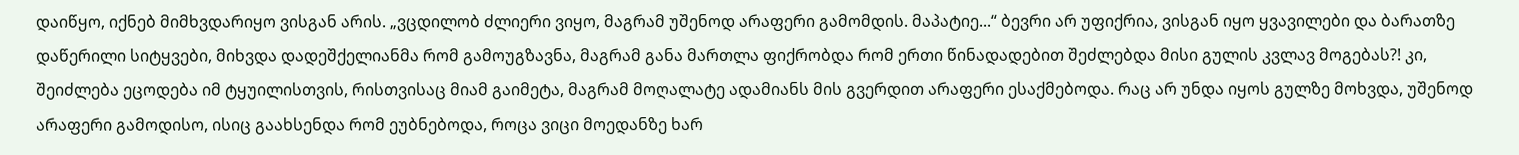დაიწყო, იქნებ მიმხვდარიყო ვისგან არის. „ვცდილობ ძლიერი ვიყო, მაგრამ უშენოდ არაფერი გამომდის. მაპატიე...“ ბევრი არ უფიქრია, ვისგან იყო ყვავილები და ბარათზე დაწერილი სიტყვები, მიხვდა დადეშქელიანმა რომ გამოუგზავნა, მაგრამ განა მართლა ფიქრობდა რომ ერთი წინადადებით შეძლებდა მისი გულის კვლავ მოგებას?! კი, შეიძლება ეცოდება იმ ტყუილისთვის, რისთვისაც მიამ გაიმეტა, მაგრამ მოღალატე ადამიანს მის გვერდით არაფერი ესაქმებოდა. რაც არ უნდა იყოს გულზე მოხვდა, უშენოდ არაფერი გამოდისო, ისიც გაახსენდა რომ ეუბნებოდა, როცა ვიცი მოედანზე ხარ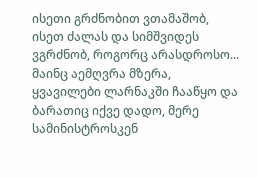ისეთი გრძნობით ვთამაშობ, ისეთ ძალას და სიმშვიდეს ვგრძნობ, როგორც არასდროსო... მაინც აემღვრა მზერა, ყვავილები ლარნაკში ჩააწყო და ბარათიც იქვე დადო, მერე სამინისტროსკენ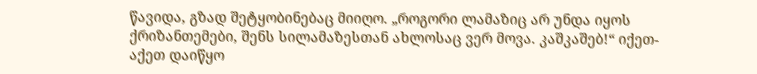წავიდა, გზად შეტყობინებაც მიიღო. „როგორი ლამაზიც არ უნდა იყოს ქრიზანთემები, შენს სილამაზესთან ახლოსაც ვერ მოვა. კაშკაშებ!“ იქეთ-აქეთ დაიწყო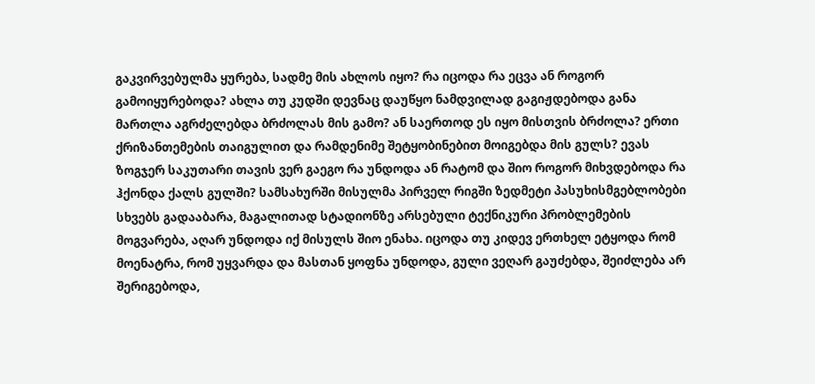გაკვირვებულმა ყურება, სადმე მის ახლოს იყო? რა იცოდა რა ეცვა ან როგორ გამოიყურებოდა? ახლა თუ კუდში დევნაც დაუწყო ნამდვილად გაგიჟდებოდა განა მართლა აგრძელებდა ბრძოლას მის გამო? ან საერთოდ ეს იყო მისთვის ბრძოლა? ერთი ქრიზანთემების თაიგულით და რამდენიმე შეტყობინებით მოიგებდა მის გულს? ევას ზოგჯერ საკუთარი თავის ვერ გაეგო რა უნდოდა ან რატომ და შიო როგორ მიხვდებოდა რა ჰქონდა ქალს გულში? სამსახურში მისულმა პირველ რიგში ზედმეტი პასუხისმგებლობები სხვებს გადააბარა, მაგალითად სტადიონზე არსებული ტექნიკური პრობლემების მოგვარება, აღარ უნდოდა იქ მისულს შიო ენახა. იცოდა თუ კიდევ ერთხელ ეტყოდა რომ მოენატრა, რომ უყვარდა და მასთან ყოფნა უნდოდა, გული ვეღარ გაუძებდა, შეიძლება არ შერიგებოდა,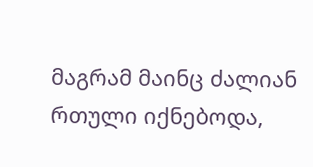მაგრამ მაინც ძალიან რთული იქნებოდა,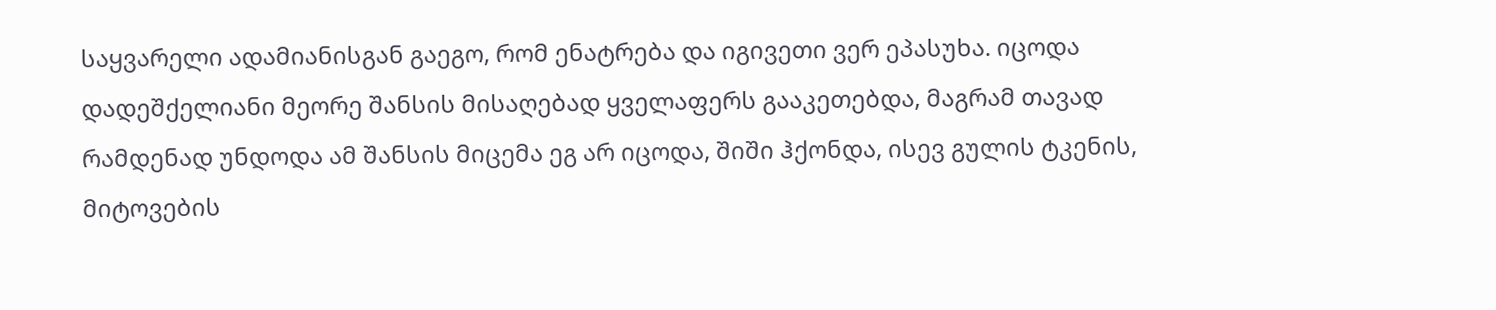საყვარელი ადამიანისგან გაეგო, რომ ენატრება და იგივეთი ვერ ეპასუხა. იცოდა დადეშქელიანი მეორე შანსის მისაღებად ყველაფერს გააკეთებდა, მაგრამ თავად რამდენად უნდოდა ამ შანსის მიცემა ეგ არ იცოდა, შიში ჰქონდა, ისევ გულის ტკენის, მიტოვების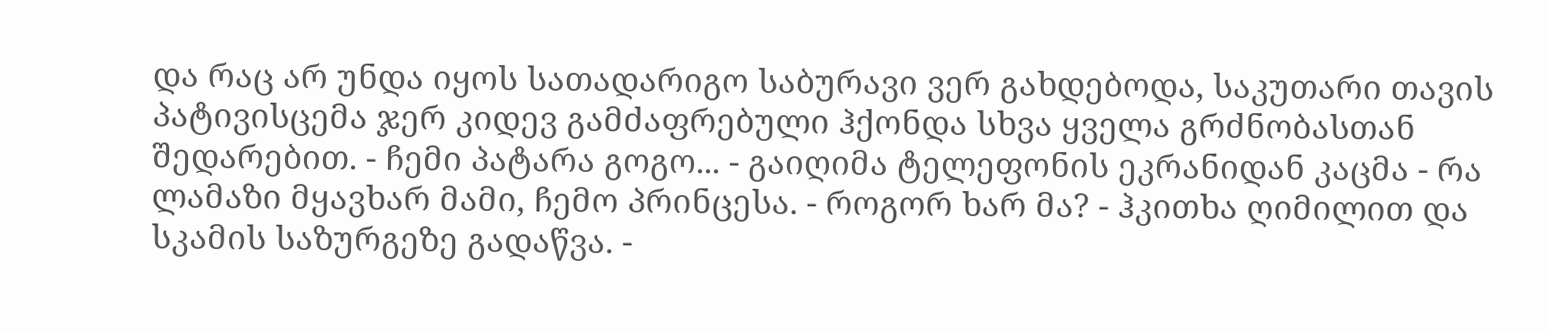და რაც არ უნდა იყოს სათადარიგო საბურავი ვერ გახდებოდა, საკუთარი თავის პატივისცემა ჯერ კიდევ გამძაფრებული ჰქონდა სხვა ყველა გრძნობასთან შედარებით. - ჩემი პატარა გოგო... - გაიღიმა ტელეფონის ეკრანიდან კაცმა - რა ლამაზი მყავხარ მამი, ჩემო პრინცესა. - როგორ ხარ მა? - ჰკითხა ღიმილით და სკამის საზურგეზე გადაწვა. -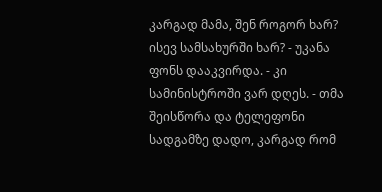კარგად მამა, შენ როგორ ხარ? ისევ სამსახურში ხარ? - უკანა ფონს დააკვირდა. - კი სამინისტროში ვარ დღეს. - თმა შეისწორა და ტელეფონი სადგამზე დადო, კარგად რომ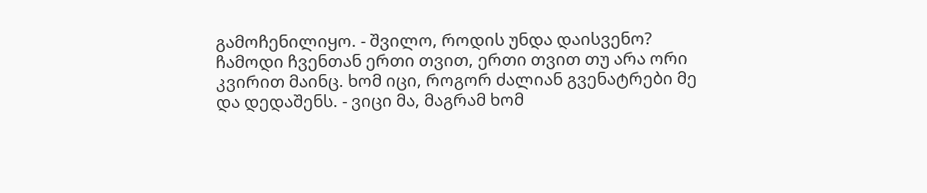გამოჩენილიყო. - შვილო, როდის უნდა დაისვენო? ჩამოდი ჩვენთან ერთი თვით, ერთი თვით თუ არა ორი კვირით მაინც. ხომ იცი, როგორ ძალიან გვენატრები მე და დედაშენს. - ვიცი მა, მაგრამ ხომ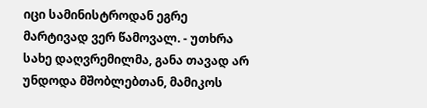იცი სამინისტროდან ეგრე მარტივად ვერ წამოვალ. - უთხრა სახე დაღვრემილმა, განა თავად არ უნდოდა მშობლებთან, მამიკოს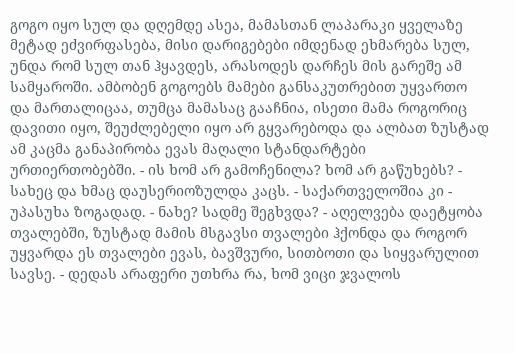გოგო იყო სულ და დღემდე ასეა, მამასთან ლაპარაკი ყველაზე მეტად ეძვირფასება, მისი დარიგებები იმდენად ეხმარება სულ, უნდა რომ სულ თან ჰყავდეს, არასოდეს დარჩეს მის გარეშე ამ სამყაროში. ამბობენ გოგოებს მამები განსაკუთრებით უყვართო და მართალიცაა, თუმცა მამასაც გააჩნია, ისეთი მამა როგორიც დავითი იყო, შეუძლებელი იყო არ გყვარებოდა და ალბათ ზუსტად ამ კაცმა განაპირობა ევას მაღალი სტანდარტები ურთიერთობებში. - ის ხომ არ გამოჩენილა? ხომ არ გაწუხებს? - სახეც და ხმაც დაუსერიოზულდა კაცს. - საქართველოშია კი - უპასუხა ზოგადად. - ნახე? სადმე შეგხვდა? - აღელვება დაეტყობა თვალებში, ზუსტად მამის მსგავსი თვალები ჰქონდა და როგორ უყვარდა ეს თვალები ევას, ბავშვური, სითბოთი და სიყვარულით სავსე. - დედას არაფერი უთხრა რა, ხომ ვიცი ჯვალოს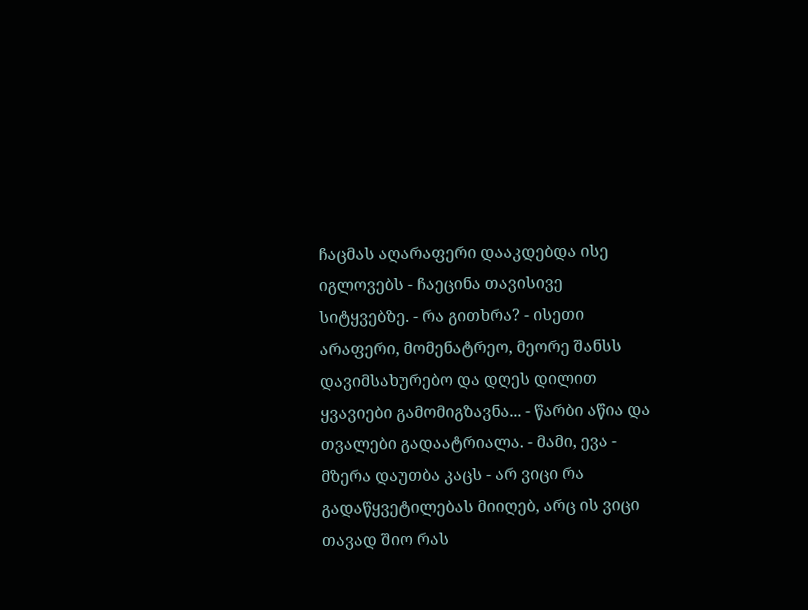ჩაცმას აღარაფერი დააკდებდა ისე იგლოვებს - ჩაეცინა თავისივე სიტყვებზე. - რა გითხრა? - ისეთი არაფერი, მომენატრეო, მეორე შანსს დავიმსახურებო და დღეს დილით ყვავიები გამომიგზავნა... - წარბი აწია და თვალები გადაატრიალა. - მამი, ევა - მზერა დაუთბა კაცს - არ ვიცი რა გადაწყვეტილებას მიიღებ, არც ის ვიცი თავად შიო რას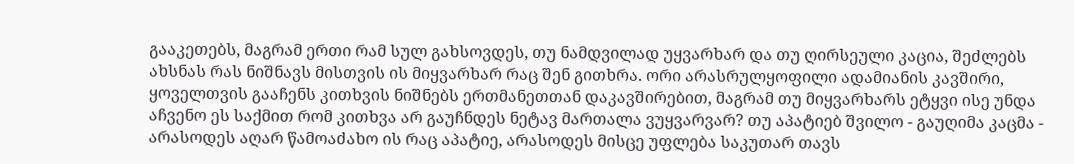გააკეთებს, მაგრამ ერთი რამ სულ გახსოვდეს, თუ ნამდვილად უყვარხარ და თუ ღირსეული კაცია, შეძლებს ახსნას რას ნიშნავს მისთვის ის მიყვარხარ რაც შენ გითხრა. ორი არასრულყოფილი ადამიანის კავშირი, ყოველთვის გააჩენს კითხვის ნიშნებს ერთმანეთთან დაკავშირებით, მაგრამ თუ მიყვარხარს ეტყვი ისე უნდა აჩვენო ეს საქმით რომ კითხვა არ გაუჩნდეს ნეტავ მართალა ვუყვარვარ? თუ აპატიებ შვილო - გაუღიმა კაცმა - არასოდეს აღარ წამოაძახო ის რაც აპატიე, არასოდეს მისცე უფლება საკუთარ თავს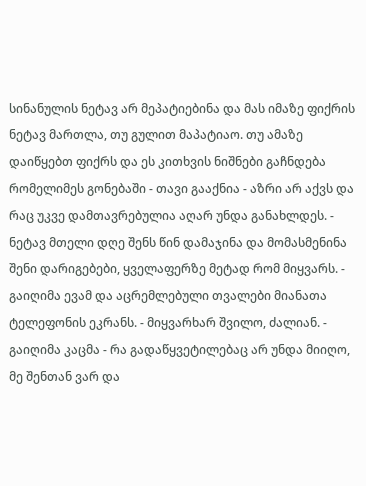სინანულის ნეტავ არ მეპატიებინა და მას იმაზე ფიქრის ნეტავ მართლა, თუ გულით მაპატიაო. თუ ამაზე დაიწყებთ ფიქრს და ეს კითხვის ნიშნები გაჩნდება რომელიმეს გონებაში - თავი გააქნია - აზრი არ აქვს და რაც უკვე დამთავრებულია აღარ უნდა განახლდეს. - ნეტავ მთელი დღე შენს წინ დამაჯინა და მომასმენინა შენი დარიგებები, ყველაფერზე მეტად რომ მიყვარს. - გაიღიმა ევამ და აცრემლებული თვალები მიანათა ტელეფონის ეკრანს. - მიყვარხარ შვილო, ძალიან. - გაიღიმა კაცმა - რა გადაწყვეტილებაც არ უნდა მიიღო, მე შენთან ვარ და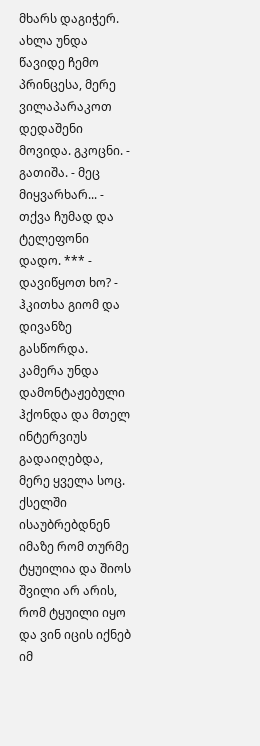მხარს დაგიჭერ. ახლა უნდა წავიდე ჩემო პრინცესა, მერე ვილაპარაკოთ დედაშენი მოვიდა. გკოცნი. - გათიშა. - მეც მიყვარხარ... - თქვა ჩუმად და ტელეფონი დადო. *** - დავიწყოთ ხო? - ჰკითხა გიომ და დივანზე გასწორდა. კამერა უნდა დამონტაჟებული ჰქონდა და მთელ ინტერვიუს გადაიღებდა, მერე ყველა სოც. ქსელში ისაუბრებდნენ იმაზე რომ თურმე ტყუილია და შიოს შვილი არ არის, რომ ტყუილი იყო და ვინ იცის იქნებ იმ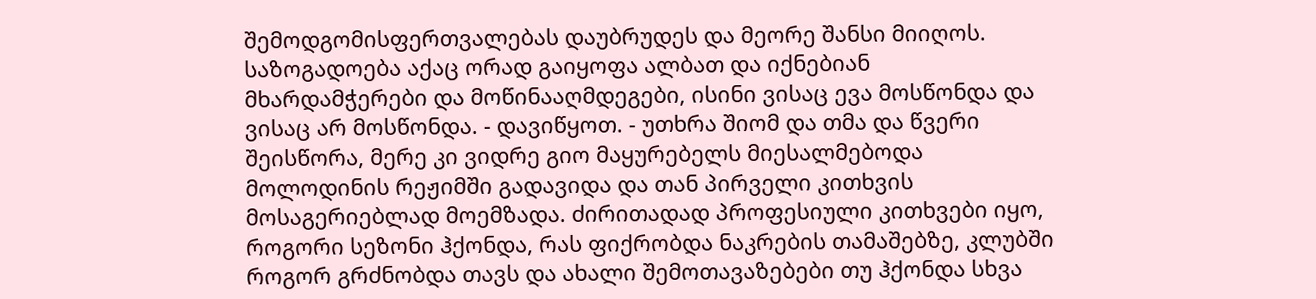შემოდგომისფერთვალებას დაუბრუდეს და მეორე შანსი მიიღოს. საზოგადოება აქაც ორად გაიყოფა ალბათ და იქნებიან მხარდამჭერები და მოწინააღმდეგები, ისინი ვისაც ევა მოსწონდა და ვისაც არ მოსწონდა. - დავიწყოთ. - უთხრა შიომ და თმა და წვერი შეისწორა, მერე კი ვიდრე გიო მაყურებელს მიესალმებოდა მოლოდინის რეჟიმში გადავიდა და თან პირველი კითხვის მოსაგერიებლად მოემზადა. ძირითადად პროფესიული კითხვები იყო, როგორი სეზონი ჰქონდა, რას ფიქრობდა ნაკრების თამაშებზე, კლუბში როგორ გრძნობდა თავს და ახალი შემოთავაზებები თუ ჰქონდა სხვა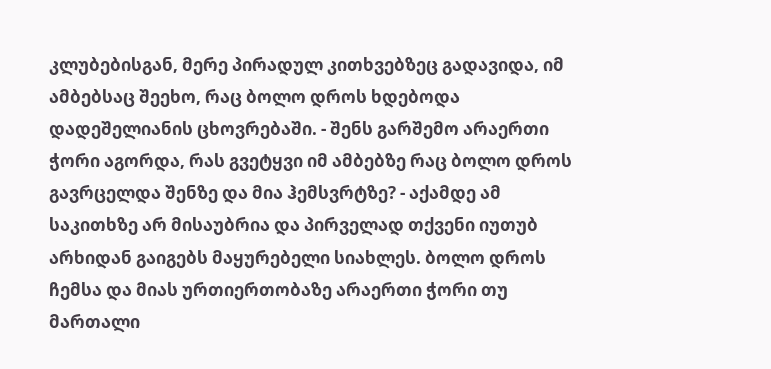კლუბებისგან, მერე პირადულ კითხვებზეც გადავიდა, იმ ამბებსაც შეეხო, რაც ბოლო დროს ხდებოდა დადეშელიანის ცხოვრებაში. - შენს გარშემო არაერთი ჭორი აგორდა, რას გვეტყვი იმ ამბებზე რაც ბოლო დროს გავრცელდა შენზე და მია ჰემსვრტზე? - აქამდე ამ საკითხზე არ მისაუბრია და პირველად თქვენი იუთუბ არხიდან გაიგებს მაყურებელი სიახლეს. ბოლო დროს ჩემსა და მიას ურთიერთობაზე არაერთი ჭორი თუ მართალი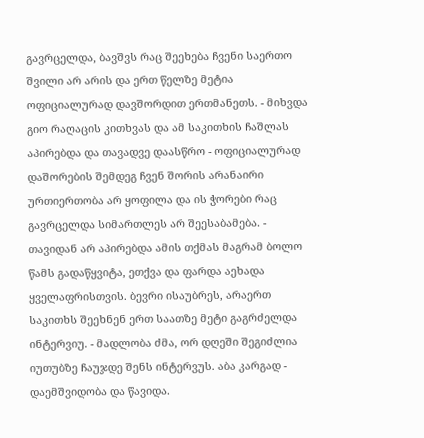გავრცელდა, ბავშვს რაც შეეხება ჩვენი საერთო შვილი არ არის და ერთ წელზე მეტია ოფიციალურად დავშორდით ერთმანეთს. - მიხვდა გიო რაღაცის კითხვას და ამ საკითხის ჩაშლას აპირებდა და თავადვე დაასწრო - ოფიციალურად დაშორების შემდეგ ჩვენ შორის არანაირი ურთიერთობა არ ყოფილა და ის ჭორები რაც გავრცელდა სიმართლეს არ შეესაბამება. - თავიდან არ აპირებდა ამის თქმას მაგრამ ბოლო წამს გადაწყვიტა, ეთქვა და ფარდა აეხადა ყველაფრისთვის. ბევრი ისაუბრეს, არაერთ საკითხს შეეხნენ ერთ საათზე მეტი გაგრძელდა ინტერვიუ. - მადლობა ძმა, ორ დღეში შეგიძლია იუთუბზე ჩაუჯდე შენს ინტერვუს. აბა კარგად - დაემშვიდობა და წავიდა.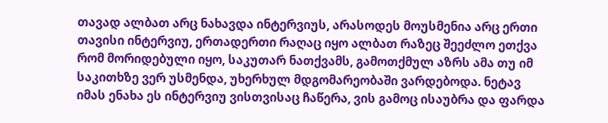თავად ალბათ არც ნახავდა ინტერვიუს, არასოდეს მოუსმენია არც ერთი თავისი ინტერვიუ, ერთადერთი რაღაც იყო ალბათ რაზეც შეეძლო ეთქვა რომ მორიდებული იყო, საკუთარ ნათქვამს, გამოთქმულ აზრს ამა თუ იმ საკითხზე ვერ უსმენდა, უხერხულ მდგომარეობაში ვარდებოდა. ნეტავ იმას ენახა ეს ინტერვიუ ვისთვისაც ჩაწერა, ვის გამოც ისაუბრა და ფარდა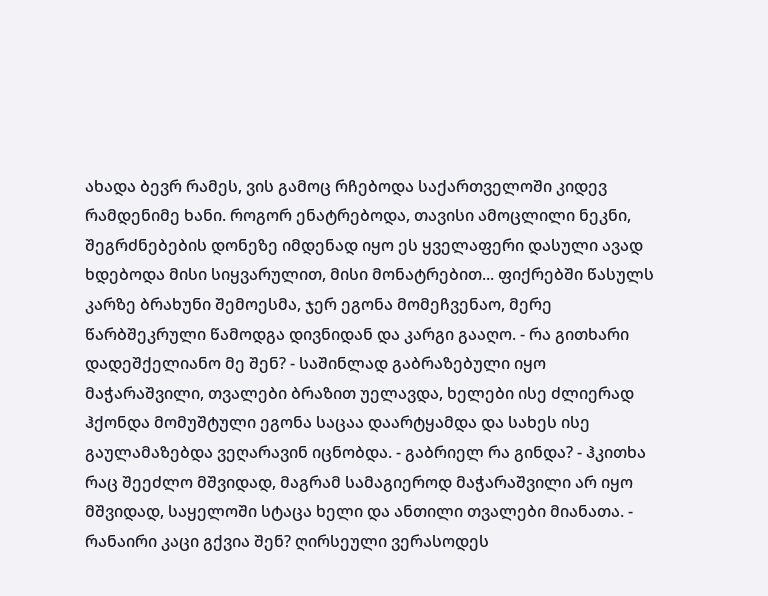ახადა ბევრ რამეს, ვის გამოც რჩებოდა საქართველოში კიდევ რამდენიმე ხანი. როგორ ენატრებოდა, თავისი ამოცლილი ნეკნი, შეგრძნებების დონეზე იმდენად იყო ეს ყველაფერი დასული ავად ხდებოდა მისი სიყვარულით, მისი მონატრებით... ფიქრებში წასულს კარზე ბრახუნი შემოესმა, ჯერ ეგონა მომეჩვენაო, მერე წარბშეკრული წამოდგა დივნიდან და კარგი გააღო. - რა გითხარი დადეშქელიანო მე შენ? - საშინლად გაბრაზებული იყო მაჭარაშვილი, თვალები ბრაზით უელავდა, ხელები ისე ძლიერად ჰქონდა მომუშტული ეგონა საცაა დაარტყამდა და სახეს ისე გაულამაზებდა ვეღარავინ იცნობდა. - გაბრიელ რა გინდა? - ჰკითხა რაც შეეძლო მშვიდად, მაგრამ სამაგიეროდ მაჭარაშვილი არ იყო მშვიდად, საყელოში სტაცა ხელი და ანთილი თვალები მიანათა. - რანაირი კაცი გქვია შენ? ღირსეული ვერასოდეს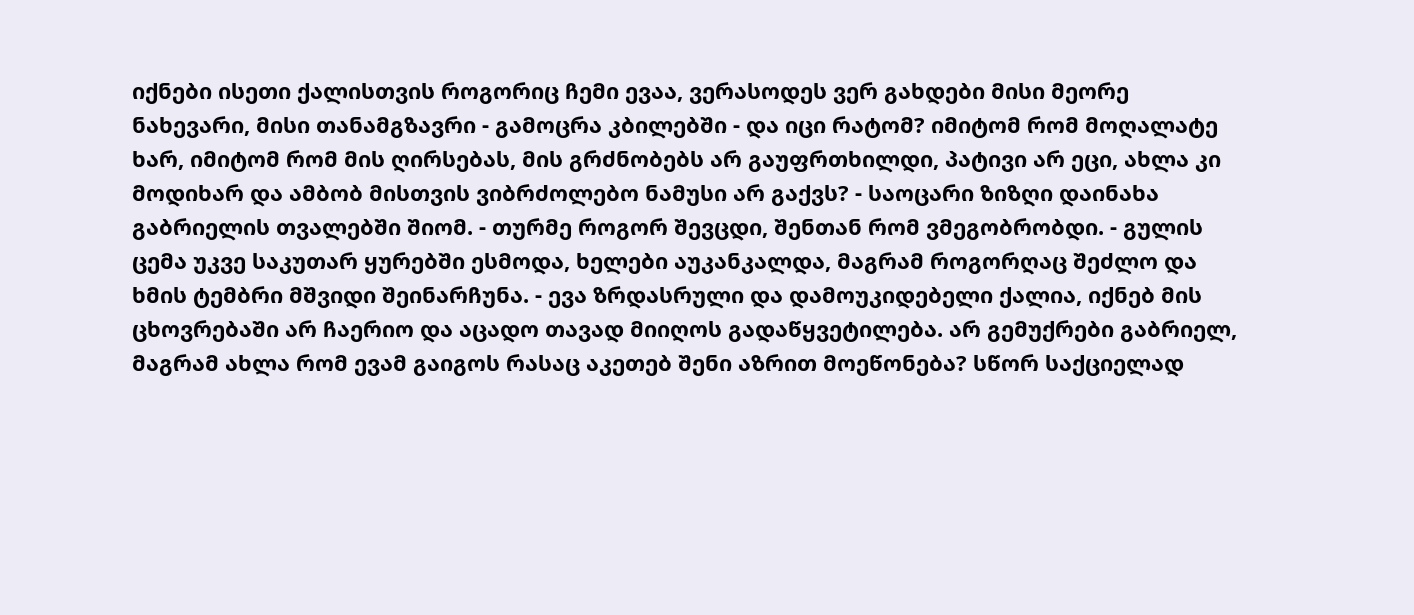იქნები ისეთი ქალისთვის როგორიც ჩემი ევაა, ვერასოდეს ვერ გახდები მისი მეორე ნახევარი, მისი თანამგზავრი - გამოცრა კბილებში - და იცი რატომ? იმიტომ რომ მოღალატე ხარ, იმიტომ რომ მის ღირსებას, მის გრძნობებს არ გაუფრთხილდი, პატივი არ ეცი, ახლა კი მოდიხარ და ამბობ მისთვის ვიბრძოლებო ნამუსი არ გაქვს? - საოცარი ზიზღი დაინახა გაბრიელის თვალებში შიომ. - თურმე როგორ შევცდი, შენთან რომ ვმეგობრობდი. - გულის ცემა უკვე საკუთარ ყურებში ესმოდა, ხელები აუკანკალდა, მაგრამ როგორღაც შეძლო და ხმის ტემბრი მშვიდი შეინარჩუნა. - ევა ზრდასრული და დამოუკიდებელი ქალია, იქნებ მის ცხოვრებაში არ ჩაერიო და აცადო თავად მიიღოს გადაწყვეტილება. არ გემუქრები გაბრიელ, მაგრამ ახლა რომ ევამ გაიგოს რასაც აკეთებ შენი აზრით მოეწონება? სწორ საქციელად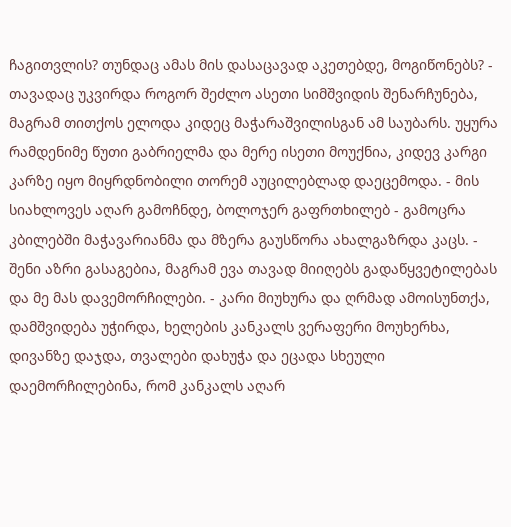ჩაგითვლის? თუნდაც ამას მის დასაცავად აკეთებდე, მოგიწონებს? - თავადაც უკვირდა როგორ შეძლო ასეთი სიმშვიდის შენარჩუნება, მაგრამ თითქოს ელოდა კიდეც მაჭარაშვილისგან ამ საუბარს. უყურა რამდენიმე წუთი გაბრიელმა და მერე ისეთი მოუქნია, კიდევ კარგი კარზე იყო მიყრდნობილი თორემ აუცილებლად დაეცემოდა. - მის სიახლოვეს აღარ გამოჩნდე, ბოლოჯერ გაფრთხილებ - გამოცრა კბილებში მაჭავარიანმა და მზერა გაუსწორა ახალგაზრდა კაცს. - შენი აზრი გასაგებია, მაგრამ ევა თავად მიიღებს გადაწყვეტილებას და მე მას დავემორჩილები. - კარი მიუხურა და ღრმად ამოისუნთქა, დამშვიდება უჭირდა, ხელების კანკალს ვერაფერი მოუხერხა, დივანზე დაჯდა, თვალები დახუჭა და ეცადა სხეული დაემორჩილებინა, რომ კანკალს აღარ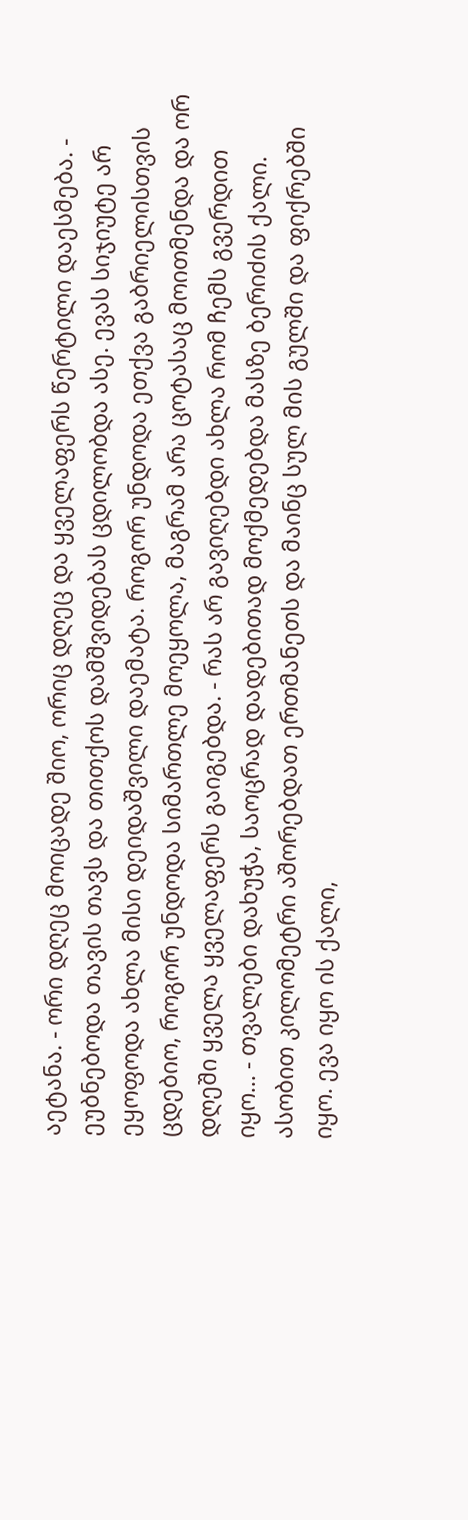აეტანა. - ორი დღეც მოიცადე შიო, ორიც დღეც და ყველაფერს წერტილი დაესმება. - ეუბნებოდა თავის თავს და თითქოს დამშვიდებას ცდილობდა ასე. ევას სიჯიუტე არ ეყოფოდა ახლა მისი დეიდაშვილი დაემატა. როგორ უნდოდა ეთქვა გაბრიელისთვის ცდებიო, როგორ უნდოდა სიმართლე მოეყოლა, მაგრამ არა ცოტასაც მოითმენდა და ორ დღეში ყველა ყველაფერს გაიგებდა. - რას არ გავიღებდი ახლა რომ ჩემს გვერდით იყო... - თვალები დახუჭა, საოცრად დადებითად მოქმედებდა მასზე ბერიძის ქალი. ასობით კილომეტრი აშორებდათ ერთმანეთს და მაინც სულ მის გულში და ფიქრებში იყო. ევა იყო ის ქალი,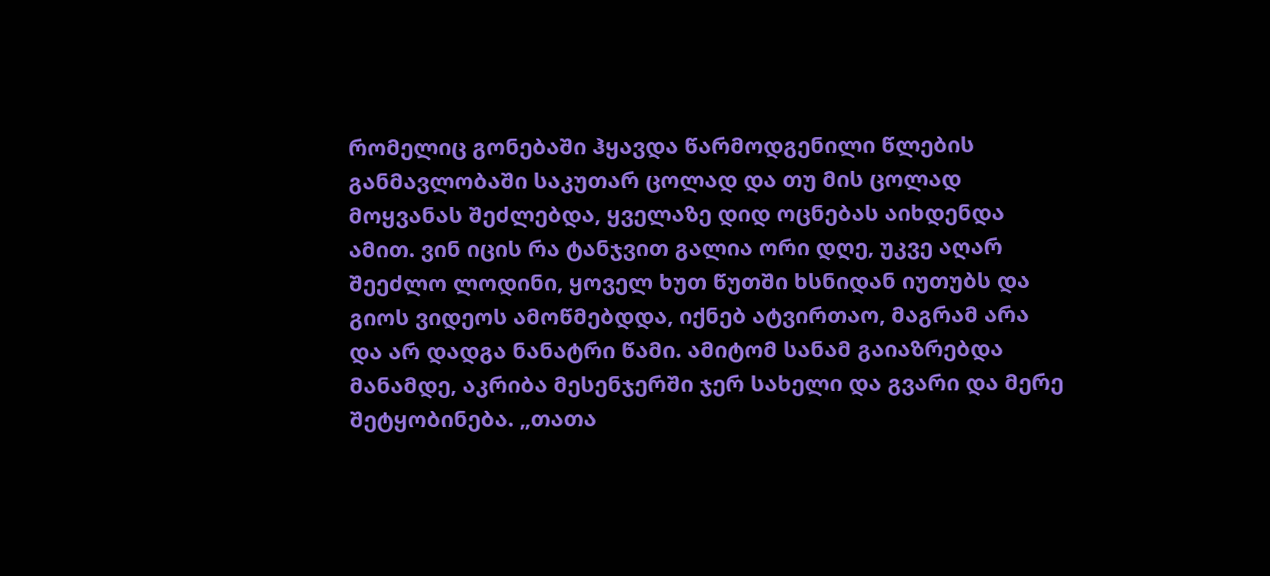რომელიც გონებაში ჰყავდა წარმოდგენილი წლების განმავლობაში საკუთარ ცოლად და თუ მის ცოლად მოყვანას შეძლებდა, ყველაზე დიდ ოცნებას აიხდენდა ამით. ვინ იცის რა ტანჯვით გალია ორი დღე, უკვე აღარ შეეძლო ლოდინი, ყოველ ხუთ წუთში ხსნიდან იუთუბს და გიოს ვიდეოს ამოწმებდდა, იქნებ ატვირთაო, მაგრამ არა და არ დადგა ნანატრი წამი. ამიტომ სანამ გაიაზრებდა მანამდე, აკრიბა მესენჯერში ჯერ სახელი და გვარი და მერე შეტყობინება. „თათა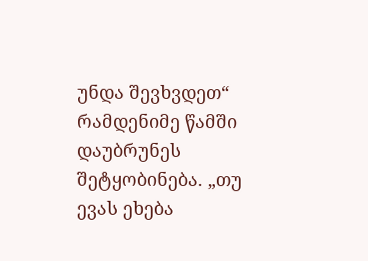უნდა შევხვდეთ“ რამდენიმე წამში დაუბრუნეს შეტყობინება. „თუ ევას ეხება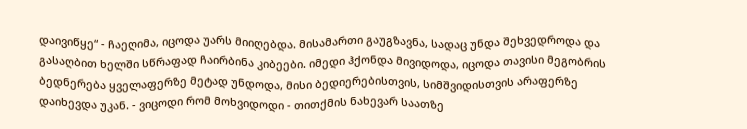დაივიწყე“ - ჩაეღიმა, იცოდა უარს მიიღებდა. მისამართი გაუგზავნა, სადაც უნდა შეხვედროდა და გასაღბით ხელში სწრაფად ჩაირბინა კიბეები. იმედი ჰქონდა მივიდოდა, იცოდა თავისი მეგობრის ბედნერება ყველაფერზე მეტად უნდოდა, მისი ბედიერებისთვის, სიმშვიდისთვის არაფერზე დაიხევდა უკან. - ვიცოდი რომ მოხვიდოდი - თითქმის ნახევარ საათზე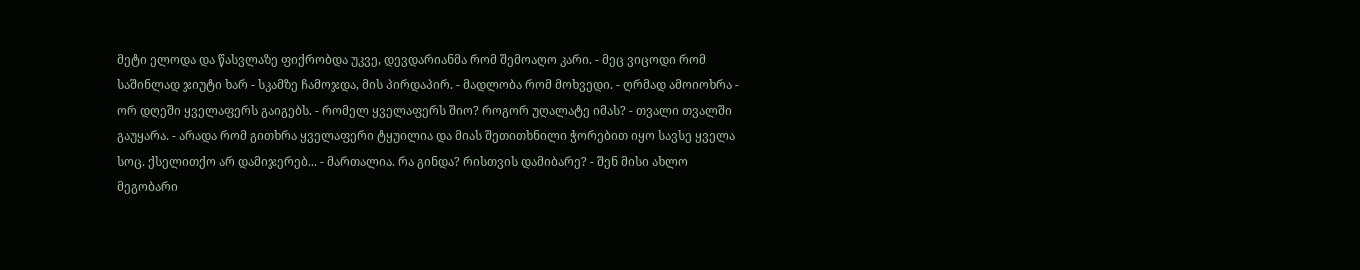მეტი ელოდა და წასვლაზე ფიქრობდა უკვე, დევდარიანმა რომ შემოაღო კარი. - მეც ვიცოდი რომ საშინლად ჯიუტი ხარ - სკამზე ჩამოჯდა, მის პირდაპირ. - მადლობა რომ მოხვედი. - ღრმად ამოიოხრა - ორ დღეში ყველაფერს გაიგებს. - რომელ ყველაფერს შიო? როგორ უღალატე იმას? - თვალი თვალში გაუყარა. - არადა რომ გითხრა ყველაფერი ტყუილია და მიას შეთითხნილი ჭორებით იყო სავსე ყველა სოც. ქსელითქო არ დამიჯერებ... - მართალია. რა გინდა? რისთვის დამიბარე? - შენ მისი ახლო მეგობარი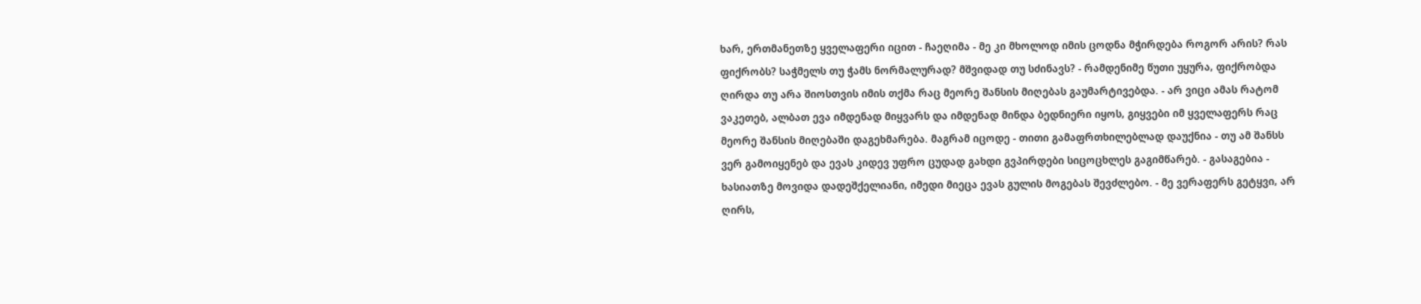ხარ, ერთმანეთზე ყველაფერი იცით - ჩაეღიმა - მე კი მხოლოდ იმის ცოდნა მჭირდება როგორ არის? რას ფიქრობს? საჭმელს თუ ჭამს ნორმალურად? მშვიდად თუ სძინავს? - რამდენიმე წუთი უყურა, ფიქრობდა ღირდა თუ არა შიოსთვის იმის თქმა რაც მეორე შანსის მიღებას გაუმარტივებდა. - არ ვიცი ამას რატომ ვაკეთებ, ალბათ ევა იმდენად მიყვარს და იმდენად მინდა ბედნიერი იყოს, გიყვები იმ ყველაფერს რაც მეორე შანსის მიღებაში დაგეხმარება. მაგრამ იცოდე - თითი გამაფრთხილებლად დაუქნია - თუ ამ შანსს ვერ გამოიყენებ და ევას კიდევ უფრო ცუდად გახდი გვპირდები სიცოცხლეს გაგიმწარებ. - გასაგებია - ხასიათზე მოვიდა დადეშქელიანი, იმედი მიეცა ევას გულის მოგებას შევძლებო. - მე ვერაფერს გეტყვი, არ ღირს,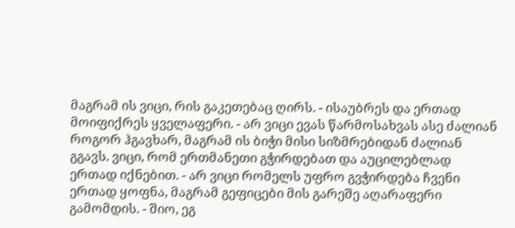მაგრამ ის ვიცი, რის გაკეთებაც ღირს. - ისაუბრეს და ერთად მოიფიქრეს ყველაფერი. - არ ვიცი ევას წარმოსახვას ასე ძალიან როგორ ჰგავხარ, მაგრამ ის ბიჭი მისი სიზმრებიდან ძალიან გგავს. ვიცი, რომ ერთმანეთი გჭირდებათ და აუცილებლად ერთად იქნებით. - არ ვიცი რომელს უფრო გვჭირდება ჩვენი ერთად ყოფნა, მაგრამ გეფიცები მის გარეშე აღარაფერი გამომდის. - შიო, ეგ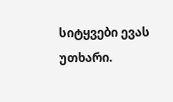სიტყვები ევას უთხარი.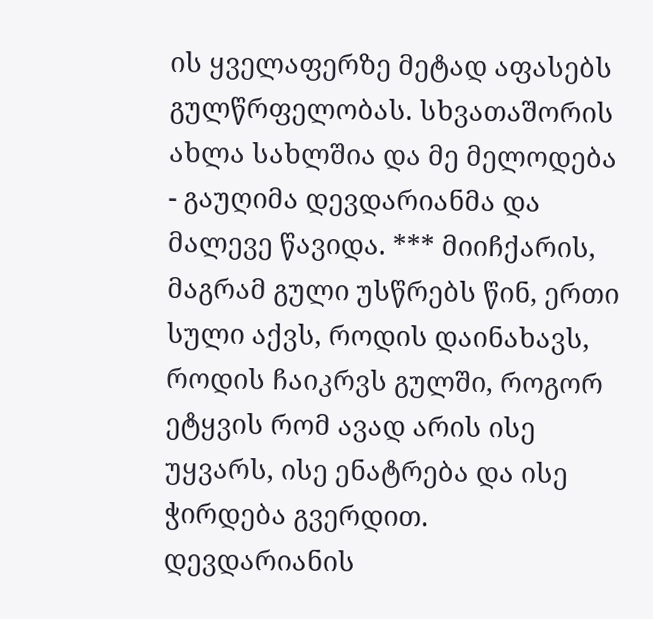ის ყველაფერზე მეტად აფასებს გულწრფელობას. სხვათაშორის ახლა სახლშია და მე მელოდება - გაუღიმა დევდარიანმა და მალევე წავიდა. *** მიიჩქარის, მაგრამ გული უსწრებს წინ, ერთი სული აქვს, როდის დაინახავს, როდის ჩაიკრვს გულში, როგორ ეტყვის რომ ავად არის ისე უყვარს, ისე ენატრება და ისე ჭირდება გვერდით. დევდარიანის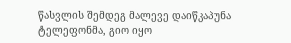წასვლის შემდეგ მალევე დაიწკაპუნა ტელეფონმა, გიო იყო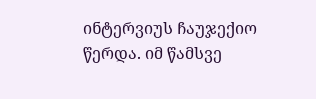ინტერვიუს ჩაუჯექიო წერდა. იმ წამსვე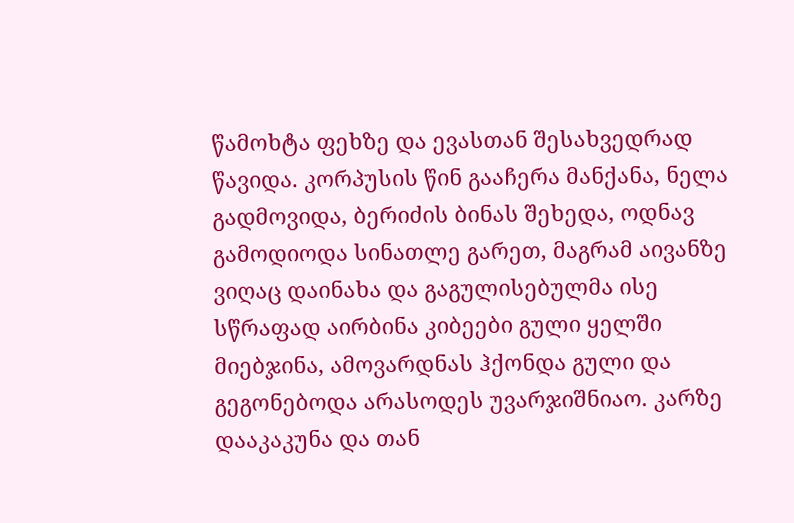წამოხტა ფეხზე და ევასთან შესახვედრად წავიდა. კორპუსის წინ გააჩერა მანქანა, ნელა გადმოვიდა, ბერიძის ბინას შეხედა, ოდნავ გამოდიოდა სინათლე გარეთ, მაგრამ აივანზე ვიღაც დაინახა და გაგულისებულმა ისე სწრაფად აირბინა კიბეები გული ყელში მიებჯინა, ამოვარდნას ჰქონდა გული და გეგონებოდა არასოდეს უვარჯიშნიაო. კარზე დააკაკუნა და თან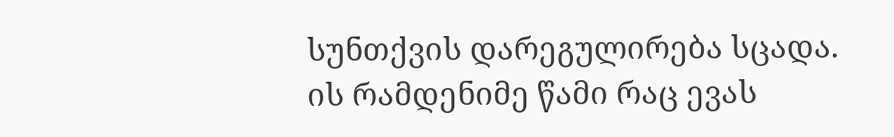სუნთქვის დარეგულირება სცადა. ის რამდენიმე წამი რაც ევას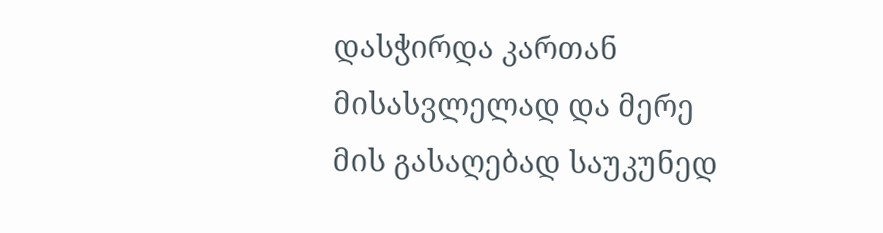დასჭირდა კართან მისასვლელად და მერე მის გასაღებად საუკუნედ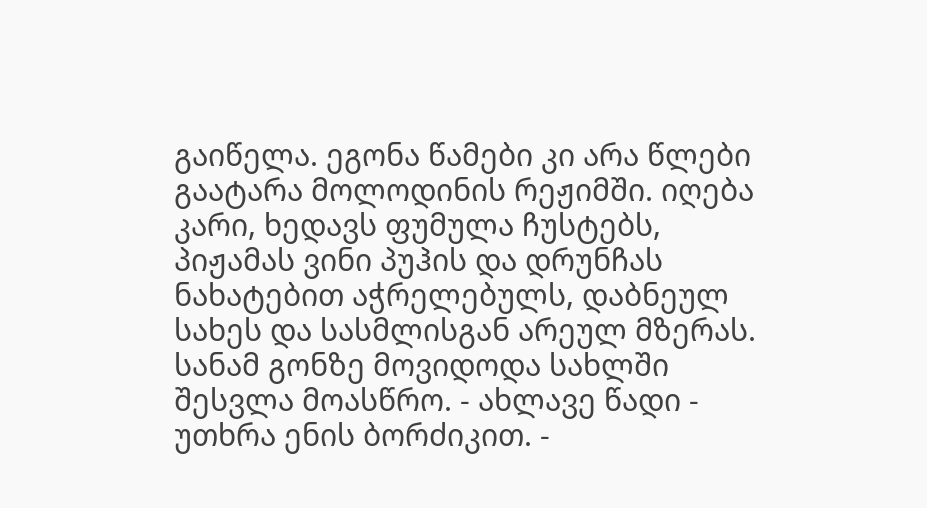გაიწელა. ეგონა წამები კი არა წლები გაატარა მოლოდინის რეჟიმში. იღება კარი, ხედავს ფუმულა ჩუსტებს, პიჟამას ვინი პუჰის და დრუნჩას ნახატებით აჭრელებულს, დაბნეულ სახეს და სასმლისგან არეულ მზერას. სანამ გონზე მოვიდოდა სახლში შესვლა მოასწრო. - ახლავე წადი - უთხრა ენის ბორძიკით. -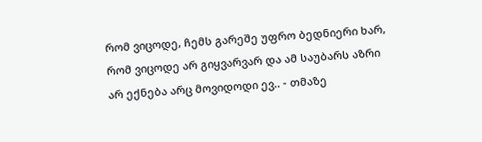რომ ვიცოდე, ჩემს გარეშე უფრო ბედნიერი ხარ, რომ ვიცოდე არ გიყვარვარ და ამ საუბარს აზრი არ ექნება არც მოვიდოდი ევ.. - თმაზე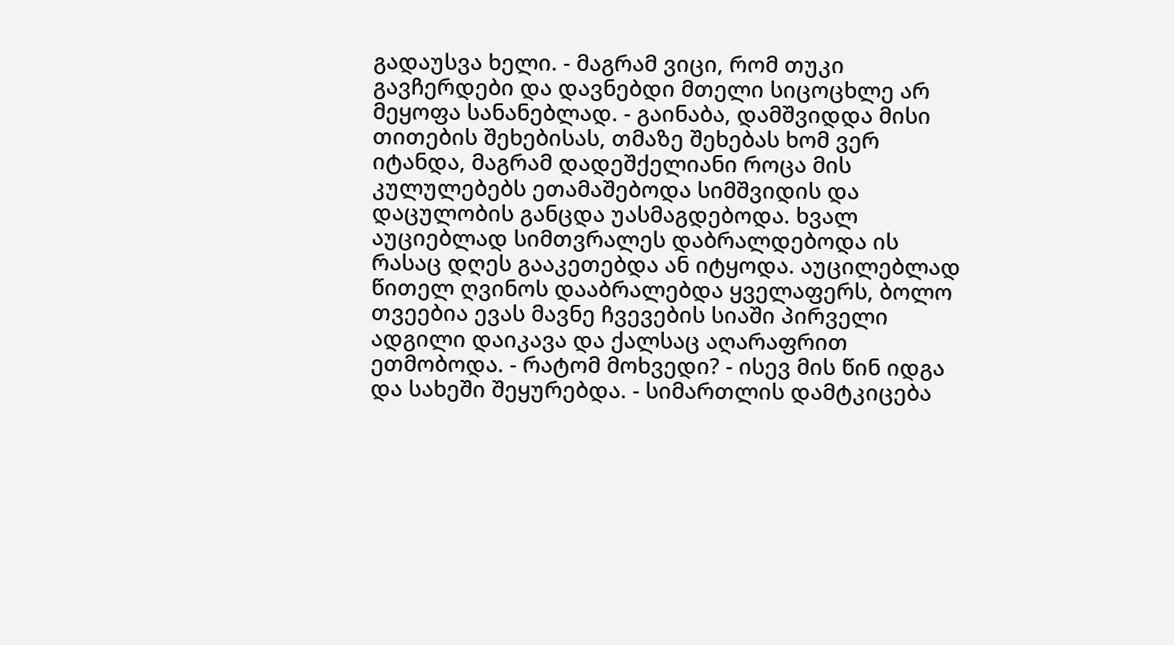გადაუსვა ხელი. - მაგრამ ვიცი, რომ თუკი გავჩერდები და დავნებდი მთელი სიცოცხლე არ მეყოფა სანანებლად. - გაინაბა, დამშვიდდა მისი თითების შეხებისას, თმაზე შეხებას ხომ ვერ იტანდა, მაგრამ დადეშქელიანი როცა მის კულულებებს ეთამაშებოდა სიმშვიდის და დაცულობის განცდა უასმაგდებოდა. ხვალ აუციებლად სიმთვრალეს დაბრალდებოდა ის რასაც დღეს გააკეთებდა ან იტყოდა. აუცილებლად წითელ ღვინოს დააბრალებდა ყველაფერს, ბოლო თვეებია ევას მავნე ჩვევების სიაში პირველი ადგილი დაიკავა და ქალსაც აღარაფრით ეთმობოდა. - რატომ მოხვედი? - ისევ მის წინ იდგა და სახეში შეყურებდა. - სიმართლის დამტკიცება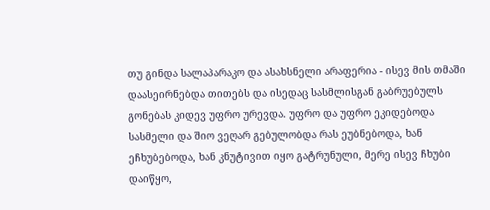თუ გინდა სალაპარაკო და ასახსნელი არაფერია - ისევ მის თმაში დაასეირნებდა თითებს და ისედაც სასმლისგან გაბრუებულს გონებას კიდევ უფრო ურევდა. უფრო და უფრო ეკიდებოდა სასმელი და შიო ვეღარ გებულობდა რას ეუბნებოდა, ხან ეჩხუბებოდა, ხან კნუტივით იყო გატრუნული, მერე ისევ ჩხუბი დაიწყო,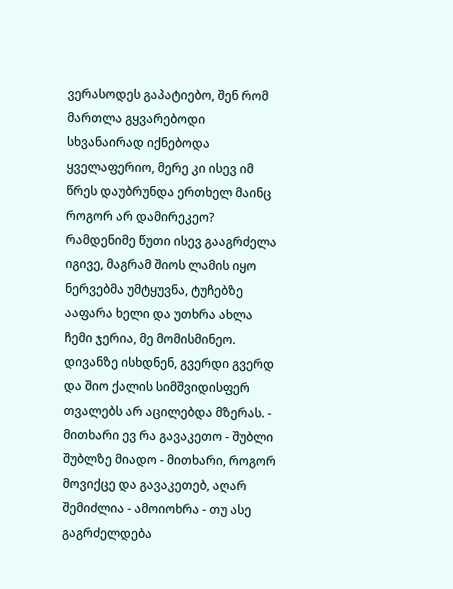ვერასოდეს გაპატიებო, შენ რომ მართლა გყვარებოდი სხვანაირად იქნებოდა ყველაფერიო, მერე კი ისევ იმ წრეს დაუბრუნდა ერთხელ მაინც როგორ არ დამირეკეო? რამდენიმე წუთი ისევ გააგრძელა იგივე, მაგრამ შიოს ლამის იყო ნერვებმა უმტყუვნა, ტუჩებზე ააფარა ხელი და უთხრა ახლა ჩემი ჯერია, მე მომისმინეო. დივანზე ისხდნენ, გვერდი გვერდ და შიო ქალის სიმშვიდისფერ თვალებს არ აცილებდა მზერას. - მითხარი ევ რა გავაკეთო - შუბლი შუბლზე მიადო - მითხარი, როგორ მოვიქცე და გავაკეთებ, აღარ შემიძლია - ამოიოხრა - თუ ასე გაგრძელდება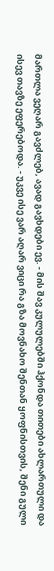მართლა ვეღარ გავძლებ, ავად გავხდები ევ. - მის შავ კულულებში ჰქონდა თითები ახლართული და ისევ თავზე ეფერებოდა. - უკვე ისე ვარ აღარ ვიცი რა გზა მოვნახო შენთან ყოფნისთვის, შენი გული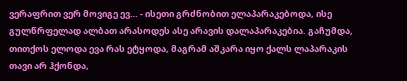ვერაფრით ვერ მოვიგე ევ… - ისეთი გრძნობით ელაპარაკებოდა, ისე გულწრფელად ალბათ არასოდეს ასე არავის დალაპარაკებია. გაჩუმდა, თითქოს ელოდა ევა რას ეტყოდა, მაგრამ აშკარა იყო ქალს ლაპარაკის თავი არ ჰქონდა,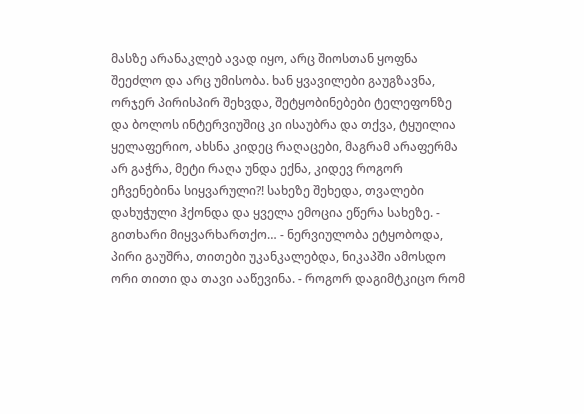მასზე არანაკლებ ავად იყო, არც შიოსთან ყოფნა შეეძლო და არც უმისობა. ხან ყვავილები გაუგზავნა, ორჯერ პირისპირ შეხვდა, შეტყობინებები ტელეფონზე და ბოლოს ინტერვიუშიც კი ისაუბრა და თქვა, ტყუილია ყელაფერიო, ახსნა კიდეც რაღაცები, მაგრამ არაფერმა არ გაჭრა, მეტი რაღა უნდა ექნა, კიდევ როგორ ეჩვენებინა სიყვარული?! სახეზე შეხედა, თვალები დახუჭული ჰქონდა და ყველა ემოცია ეწერა სახეზე. - გითხარი მიყვარხართქო… - ნერვიულობა ეტყობოდა, პირი გაუშრა, თითები უკანკალებდა, ნიკაპში ამოსდო ორი თითი და თავი ააწევინა. - როგორ დაგიმტკიცო რომ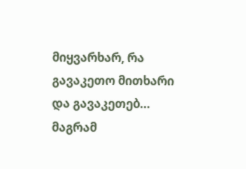მიყვარხარ, რა გავაკეთო მითხარი და გავაკეთებ… მაგრამ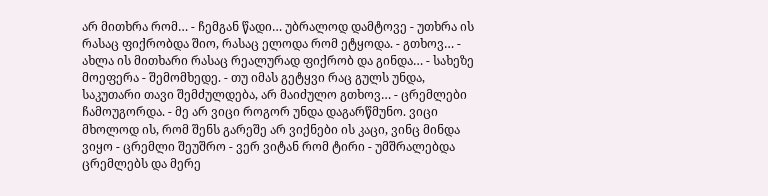არ მითხრა რომ… - ჩემგან წადი… უბრალოდ დამტოვე - უთხრა ის რასაც ფიქრობდა შიო, რასაც ელოდა რომ ეტყოდა. - გთხოვ… - ახლა ის მითხარი რასაც რეალურად ფიქრობ და გინდა… - სახეზე მოეფერა - შემომხედე. - თუ იმას გეტყვი რაც გულს უნდა, საკუთარი თავი შემძულდება, არ მაიძულო გთხოვ… - ცრემლები ჩამოუგორდა. - მე არ ვიცი როგორ უნდა დაგარწმუნო. ვიცი მხოლოდ ის, რომ შენს გარეშე არ ვიქნები ის კაცი, ვინც მინდა ვიყო - ცრემლი შეუშრო - ვერ ვიტან რომ ტირი - უმშრალებდა ცრემლებს და მერე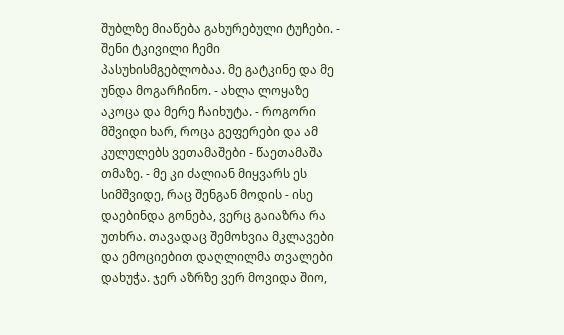შუბლზე მიაწება გახურებული ტუჩები. - შენი ტკივილი ჩემი პასუხისმგებლობაა. მე გატკინე და მე უნდა მოგარჩინო. - ახლა ლოყაზე აკოცა და მერე ჩაიხუტა. - როგორი მშვიდი ხარ, როცა გეფერები და ამ კულულებს ვეთამაშები - წაეთამაშა თმაზე. - მე კი ძალიან მიყვარს ეს სიმშვიდე, რაც შენგან მოდის - ისე დაებინდა გონება, ვერც გაიაზრა რა უთხრა. თავადაც შემოხვია მკლავები და ემოციებით დაღლილმა თვალები დახუჭა. ჯერ აზრზე ვერ მოვიდა შიო,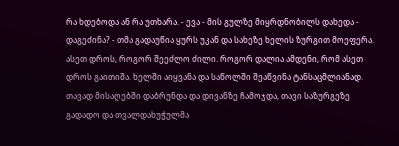რა ხდებოდა ან რა უთხარა. - ევა - მის გულზე მიყრდნობილს დახედა - დაგეძინა? - თმა გადაუწია ყურს უკან და სახეზე ხელის ზურგით მოეფერა. ასეთ დროს, როგორ შეეძლო ძილი. როგორ დალია ამდენი, რომ ასეთ დროს გაითიშა. ხელში აიყვანა და საწოლში შეაწვინა ტანსაცმლიანად. თავად მისაღებში დაბრუნდა და დივანზე ჩამოჯდა, თავი საზურგეზე გადადო და თვალდახუჭულმა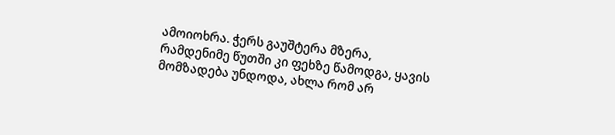ამოიოხრა. ჭერს გაუშტერა მზერა, რამდენიმე წუთში კი ფეხზე წამოდგა, ყავის მომზადება უნდოდა, ახლა რომ არ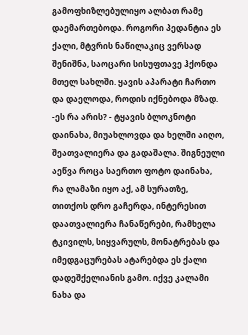გამოფხიზლებულიყო ალბათ რამე დაემართებოდა. როგორი პედანტია ეს ქალი, მტვრის ნაწილაკიც ვერსად შენიშნა, საოცარი სისუფთავე ჰქონდა მთელ სახლში. ყავის აპარატი ჩართო და დაელოდა, როდის იქნებოდა მზად. -ეს რა არის? - ტყავის ბლოკნოტი დაინახა, მიუახლოვდა და ხელში აიღო, შეათვალიერა და გადაშალა. შიგნეული აეწვა როცა საერთო ფოტო დაინახა, რა ლამაზი იყო აქ, ამ სურათზე, თითქოს დრო გაჩერდა, ინტერესით დაათვალიერა ჩანაწერები, რამხელა ტკივილს, სიყვარულს, მონატრებას და იმედგაცურებას ატარებდა ეს ქალი დადეშქელიანის გამო. იქვე კალამი ნახა და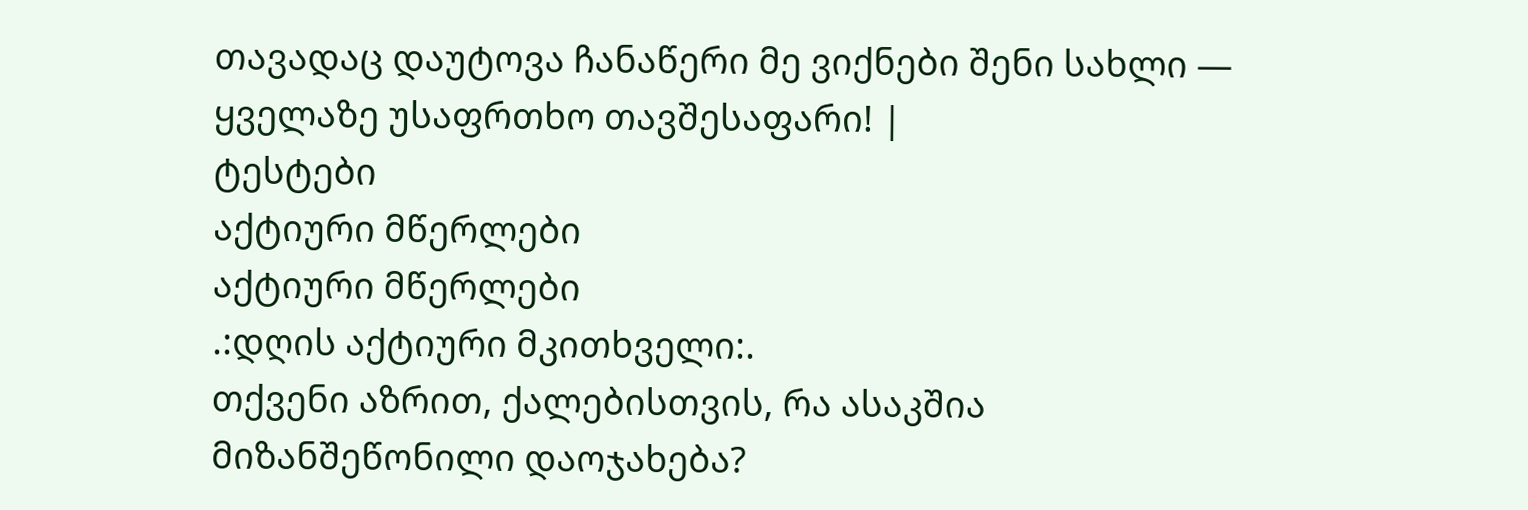თავადაც დაუტოვა ჩანაწერი მე ვიქნები შენი სახლი — ყველაზე უსაფრთხო თავშესაფარი! |
ტესტები
აქტიური მწერლები
აქტიური მწერლები
.:დღის აქტიური მკითხველი:.
თქვენი აზრით, ქალებისთვის, რა ასაკშია მიზანშეწონილი დაოჯახება?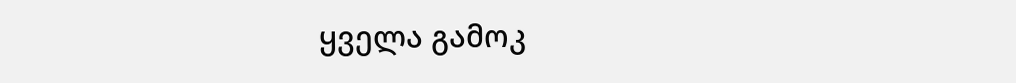ყველა გამოკ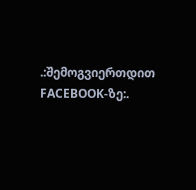.:შემოგვიერთდით FACEBOOK-ზე:.